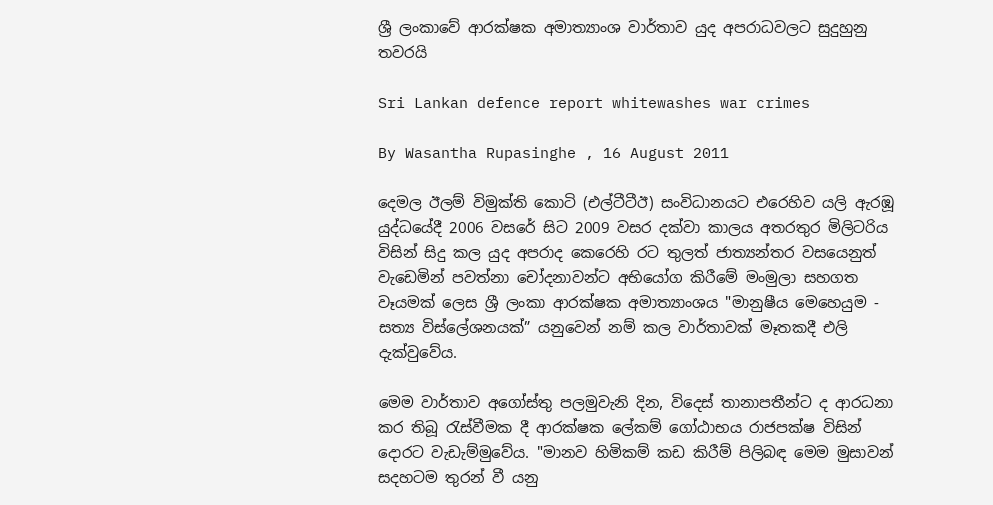ශ්‍රී ලංකාවේ ආරක්ෂක අමාත්‍යාංශ වාර්තාව යුද අපරාධවලට සුදුහුනු තවරයි

Sri Lankan defence report whitewashes war crimes

By Wasantha Rupasinghe , 16 August 2011

දෙමල ඊලම් විමුක්ති කොටි (එල්ටීටීඊ) සංවිධානයට එරෙහිව යලි ඇරඹූ යුද්ධයේදී 2006 වසරේ සිට 2009 වසර දක්වා කාලය අතරතුර මිලිටරිය විසින් සිදු කල යුද අපරාද කෙරෙහි රට තුලත් ජාත්‍යන්තර වසයෙනුත් වැඩෙමින් පවත්නා චෝදනාවන්ට අභියෝග කිරීමේ මංමුලා සහගත වෑයමක් ලෙස ශ්‍රී ලංකා ආරක්ෂක අමාත්‍යාංශය "මානුෂීය මෙහෙයුම - සත්‍ය විස්ලේශනයක්” යනුවෙන් නම් කල වාර්තාවක් මෑතකදී එලි දැක්වුවේය.

මෙම වාර්තාව අගෝස්තු පලමුවැනි දින, විදෙස් තානාපතීන්ට ද ආරධනා කර තිබූ රැස්වීමක දී ආරක්ෂක ලේකම් ගෝඨාභය රාජපක්ෂ විසින් දොරට වැඩැම්මුවේය. "මානව හිමිකම් කඩ කිරීම් පිලිබඳ මෙම මුසාවන් සදහටම තුරන් වී යනු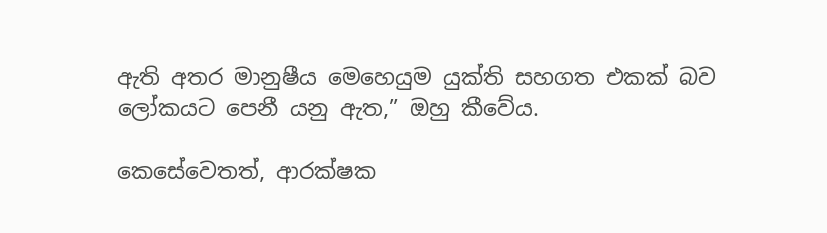ඇති අතර මානුෂීය මෙහෙයුම යුක්ති සහගත එකක් බව ලෝකයට පෙනී යනු ඇත,” ඔහු කීවේය.

කෙසේවෙතත්, ආරක්ෂක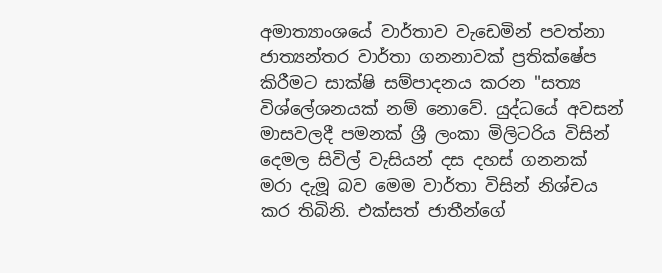අමාත්‍යාංශයේ වාර්තාව වැඩෙමින් පවත්නා ජාත්‍යන්තර වාර්තා ගනනාවක් ප්‍රතික්ෂේප කිරීමට සාක්ෂි සම්පාදනය කරන "සත්‍ය විශ්ලේශනයක් නම් නොවේ. යුද්ධයේ අවසන් මාසවලදී පමනක් ශ්‍රී ලංකා මිලිටරිය විසින් දෙමල සිවිල් වැසියන් දස දහස් ගනනක් මරා දැමූ බව මෙම වාර්තා විසින් නිශ්චය කර තිබිනි. එක්සත් ජාතීන්ගේ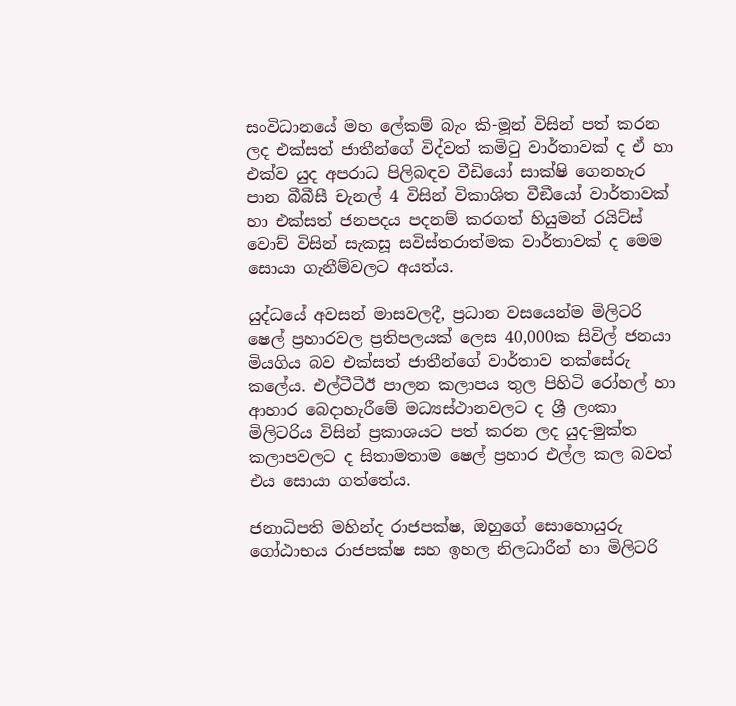සංවිධානයේ මහ ලේකම් බැං කි-මූන් විසින් පත් කරන ලද එක්සත් ජාතීන්ගේ විද්වත් කමිටු වාර්තාවක් ද ඒ හා එක්ව යුද අපරාධ පිලිබඳව වීඩියෝ සාක්ෂි ගෙනහැර පාන බීබීසී චැනල් 4 විසින් විකාශිත වීඞීයෝ වාර්තාවක් හා එක්සත් ජනපදය පදනම් කරගත් හියුමන් රයිට්ස් වොච් විසින් සැකසූ සවිස්තරාත්මක වාර්තාවක් ද මෙම සොයා ගැනීම්වලට අයත්ය.

යුද්ධයේ අවසන් මාසවලදී, ප්‍රධාන වසයෙන්ම මිලිටරි ෂෙල් ප්‍රහාරවල ප්‍රතිපලයක් ලෙස 40,000ක සිවිල් ජනයා මියගිය බව එක්සත් ජාතීන්ගේ වාර්තාව තක්සේරු කලේය. එල්ටීටීඊ පාලන කලාපය තුල පිහිටි රෝහල් හා ආහාර බෙදාහැරීමේ මධ්‍යස්ථානවලට ද ශ්‍රී ලංකා මිලිටරිය විසින් ප්‍රකාශයට පත් කරන ලද යුද-මුක්ත කලාපවලට ද සිතාමතාම ෂෙල් ප්‍රහාර එල්ල කල බවත් එය සොයා ගත්තේය.

ජනාධිපති මහින්ද රාජපක්ෂ, ඔහුගේ සොහොයුරු ගෝඨාභය රාජපක්ෂ සහ ඉහල නිලධාරීන් හා මිලිටරි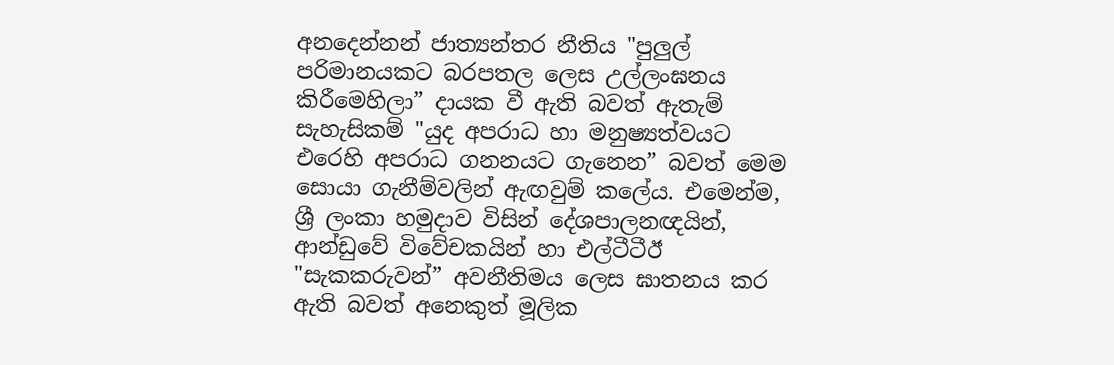අනදෙන්නන් ජාත්‍යන්තර නීතිය "පුලුල් පරිමානයකට බරපතල ලෙස උල්ලංඝනය කිරීමෙහිලා” දායක වී ඇති බවත් ඇතැම් සැහැසිකම් "යුද අපරාධ හා මනුෂ්‍යත්වයට එරෙහි අපරාධ ගනනයට ගැනෙන” බවත් මෙම සොයා ගැනීම්වලින් ඇඟවුම් කලේය. එමෙන්ම, ශ්‍රී ලංකා හමුදාව විසින් දේශපාලනඥයින්, ආන්ඩුවේ විවේචකයින් හා එල්ටීටීඊ "සැකකරුවන්” අවනීතිමය ලෙස ඝාතනය කර ඇති බවත් අනෙකුත් මූලික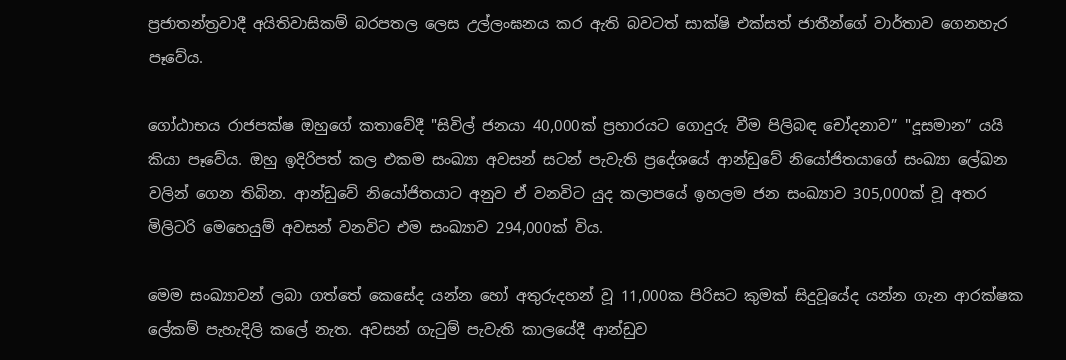ප්‍රජාතන්ත්‍රවාදී අයිතිවාසිකම් බරපතල ලෙස උල්ලංඝනය කර ඇති බවටත් සාක්ෂි එක්සත් ජාතීන්ගේ වාර්තාව ගෙනහැර පෑවේය.

ගෝඨාභය රාජපක්ෂ ඔහුගේ කතාවේදී "සිවිල් ජනයා 40,000ක් ප්‍රහාරයට ගොදුරු වීම පිලිබඳ චෝදනාව” "දූසමාන” යයි කියා පෑවේය. ඔහු ඉදිරිපත් කල එකම සංඛ්‍යා අවසන් සටන් පැවැති ප්‍රදේශයේ ආන්ඩුවේ නියෝජිතයාගේ සංඛ්‍යා ලේඛන වලින් ගෙන තිබින. ආන්ඩුවේ නියෝජිතයාට අනුව ඒ වනවිට යුද කලාපයේ ඉහලම ජන සංඛ්‍යාව 305,000ක් වූ අතර මිලිටරි මෙහෙයුම් අවසන් වනවිට එම සංඛ්‍යාව 294,000ක් විය.

මෙම සංඛ්‍යාවන් ලබා ගත්තේ කෙසේද යන්න හෝ අතුරුදහන් වූ 11,000ක පිරිසට කුමක් සිදුවූයේද යන්න ගැන ආරක්ෂක ලේකම් පැහැදිලි කලේ නැත. අවසන් ගැටුම් පැවැති කාලයේදී ආන්ඩුව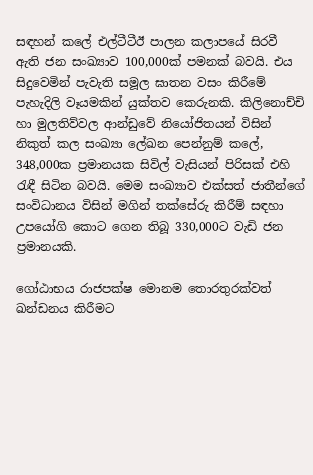සඳහන් කලේ එල්ටීටීඊ පාලන කලාපයේ සිරවී ඇති ජන සංඛ්‍යාව 100,000ක් පමනක් බවයි. එය සිදුවෙමින් පැවැති සමූල ඝාතන වසං කිරීමේ පැහැදිලි වෑයමකින් යුක්තව කෙරුනකි. කිලිනොච්චි හා මුලතිව්වල ආන්ඩුවේ නියෝජිතයන් විසින් නිකුත් කල සංඛ්‍යා ලේඛන පෙන්නුම් කලේ, 348,000ක ප්‍රමානයක සිවිල් වැසියන් පිරිසක් එහි රැඳී සිටින බවයි. මෙම සංඛ්‍යාව එක්සත් ජාතීන්ගේ සංවිධානය විසින් මගින් තක්සේරු කිරීම් සඳහා උපයෝගි කොට ගෙන තිබූ 330,000ට වැඩි ජන ප්‍රමානයකි.

ගෝඨාභය රාජපක්ෂ මොනම තොරතුරක්වත් ඛන්ඩනය කිරීමට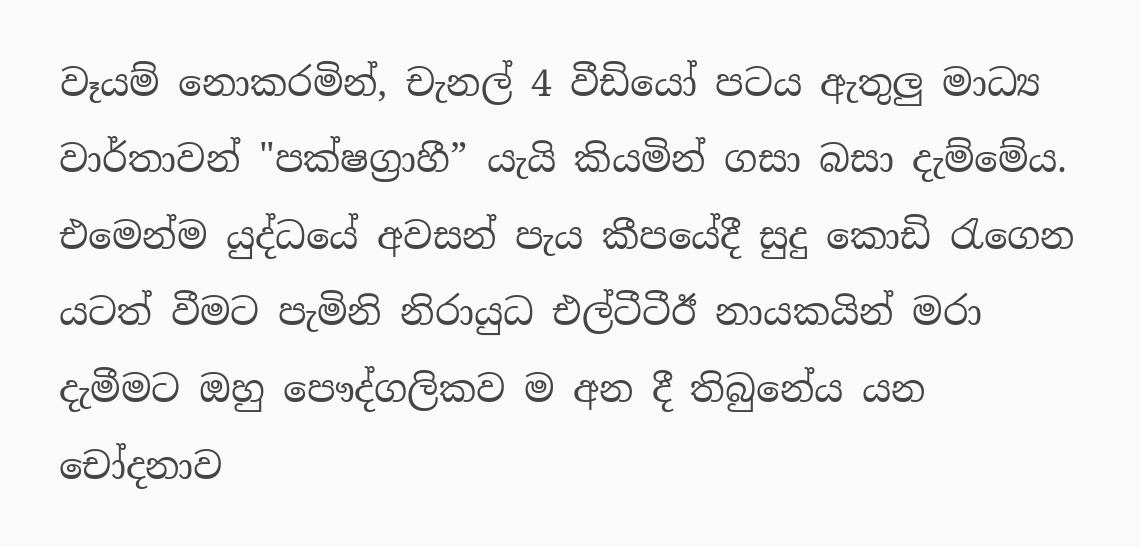වෑයම් නොකරමින්, චැනල් 4 වීඩියෝ පටය ඇතුලු මාධ්‍ය වාර්තාවන් "පක්ෂග්‍රාහී” යැයි කියමින් ගසා බසා දැම්මේය. එමෙන්ම යුද්ධයේ අවසන් පැය කීපයේදී සුදු කොඩි රැගෙන යටත් වීමට පැමිනි නිරායුධ එල්ටීටීඊ නායකයින් මරා දැමීමට ඔහු පෞද්ගලිකව ම අන දී තිබුනේය යන චෝදනාව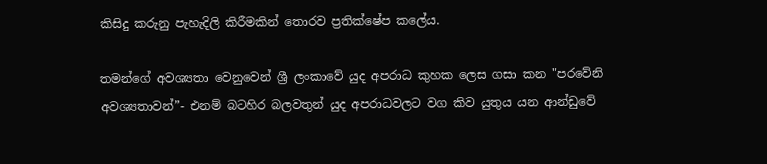කිසිදු කරුනු පැහැදිලි කිරීමකින් තොරව ප්‍රතික්ෂේප කලේය.

තමන්ගේ අවශ්‍යතා වෙනුවෙන් ශ්‍රී ලංකාවේ යුද අපරාධ කුහක ලෙස ගසා කන "පරවේනි අවශ්‍යතාවන්”- එනම් බටහිර බලවතුන් යුද අපරාධවලට වග කිව යුතුය යන ආන්ඩුවේ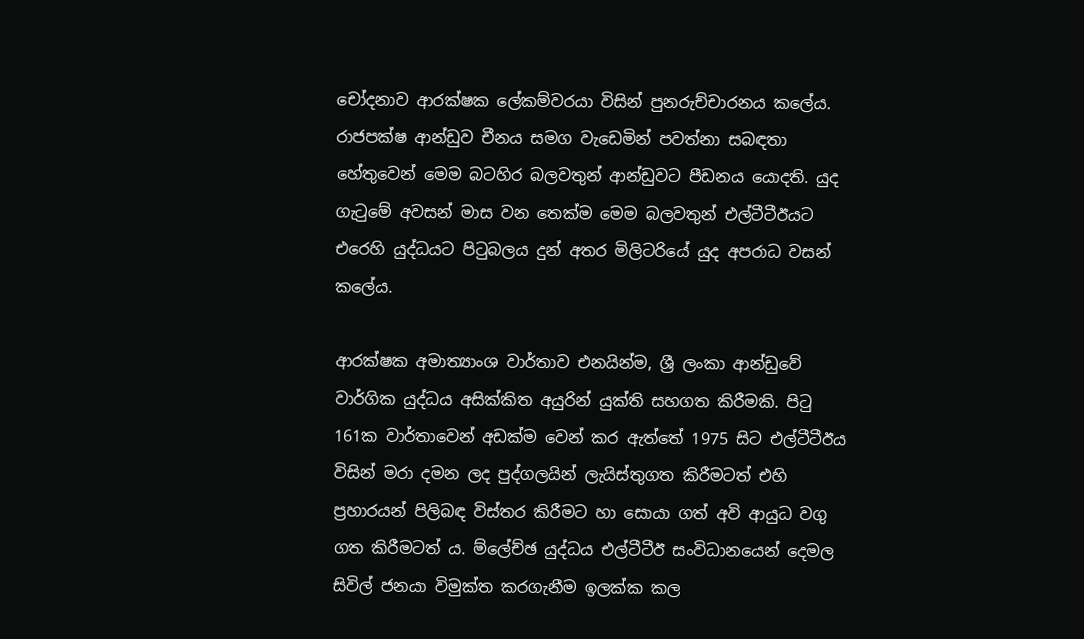චෝදනාව ආරක්ෂක ලේකම්වරයා විසින් පුනරුච්චාරනය කලේය. රාජපක්ෂ ආන්ඩුව චීනය සමග වැඩෙමින් පවත්නා සබඳතා හේතුවෙන් මෙම බටහිර බලවතුන් ආන්ඩුවට පීඩනය යොදති. යුද ගැටුමේ අවසන් මාස වන තෙක්ම මෙම බලවතුන් එල්ටීටීඊයට එරෙහි යුද්ධයට පිටුබලය දුන් අතර මිලිටරියේ යුද අපරාධ වසන් කලේය.

ආරක්ෂක අමාත්‍යාංශ වාර්තාව එනයින්ම, ශ්‍රී ලංකා ආන්ඩුවේ වාර්ගික යුද්ධය අසික්කිත අයුරින් යුක්ති සහගත කිරීමකි. පිටු 161ක වාර්තාවෙන් අඩක්ම වෙන් කර ඇත්තේ 1975 සිට එල්ටීටීඊය විසින් මරා දමන ලද පුද්ගලයින් ලැයිස්තුගත කිරීමටත් එහි ප්‍රහාරයන් පිලිබඳ විස්තර කිරීමට හා සොයා ගත් අවි ආයුධ වගු ගත කිරීමටත් ය. ම්ලේච්ඡ යුද්ධය එල්ටීටීඊ සංවිධානයෙන් දෙමල සිවිල් ජනයා විමුක්ත කරගැනීම ඉලක්ක කල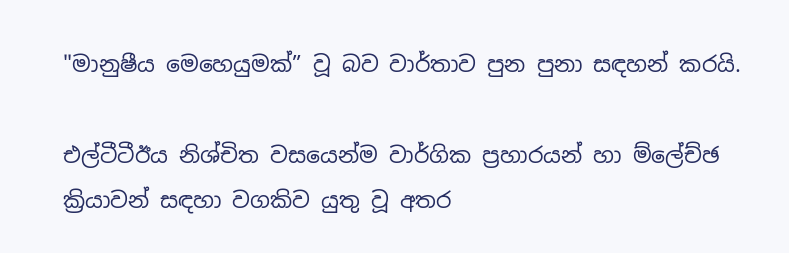"මානුෂීය මෙහෙයුමක්” වූ බව වාර්තාව පුන පුනා සඳහන් කරයි.

එල්ටීටීඊය නිශ්චිත වසයෙන්ම වාර්ගික ප්‍රහාරයන් හා ම්ලේච්ඡ ක්‍රියාවන් සඳහා වගකිව යුතු වූ අතර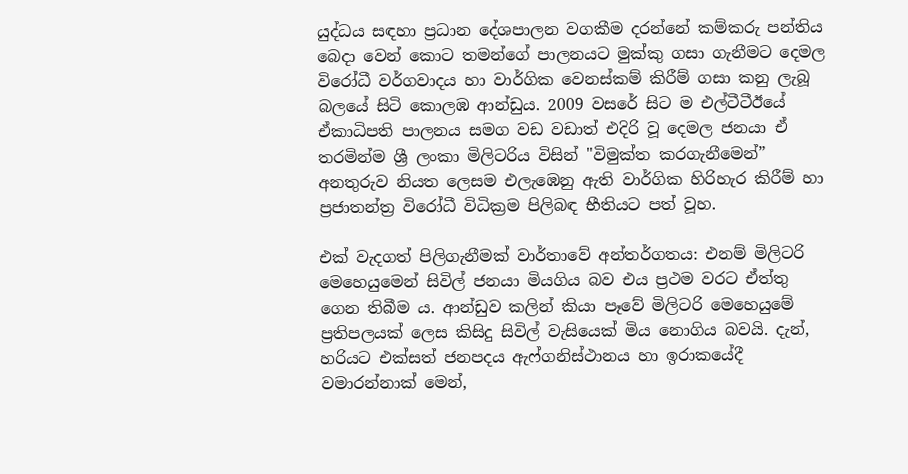යුද්ධය සඳහා ප්‍රධාන දේශපාලන වගකීම දරන්නේ කම්කරු පන්තිය බෙදා වෙන් කොට තමන්ගේ පාලනයට මුක්කු ගසා ගැනීමට දෙමල විරෝධී වර්ගවාදය හා වාර්ගික වෙනස්කම් කිරීම් ගසා කනු ලැබූ බලයේ සිටි කොලඹ ආන්ඩුය. 2009 වසරේ සිට ම එල්ටීටීඊයේ ඒකාධිපති පාලනය සමග වඩ වඩාත් එදිරි වූ දෙමල ජනයා ඒ තරමින්ම ශ්‍රී ලංකා මිලිටරිය විසින් "විමුක්ත කරගැනීමෙන්” අනතුරුව නියත ලෙසම එලැඹෙනු ඇති වාර්ගික හිරිහැර කිරීම් හා ප්‍රජාතන්ත්‍ර විරෝධී විධික්‍රම පිලිබඳ භීතියට පත් වූහ.

එක් වැදගත් පිලිගැනීමක් වාර්තාවේ අන්තර්ගතය: එනම් මිලිටරි මෙහෙයුමෙන් සිවිල් ජනයා මියගිය බව එය ප්‍රථම වරට ඒත්තු ගෙන තිබීම ය. ආන්ඩුව කලින් කියා පෑවේ මිලිටරි මෙහෙයුමේ ප්‍රතිපලයක් ලෙස කිසිදු සිවිල් වැසියෙක් මිය නොගිය බවයි. දැන්, හරියට එක්සත් ජනපදය ඇෆ්ගනිස්ථානය හා ඉරාකයේදී වමාරන්නාක් මෙන්,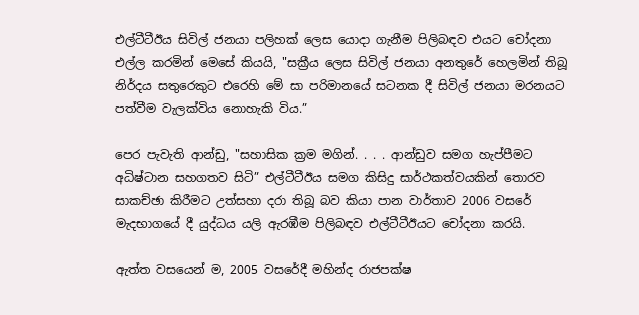එල්ටීටීඊය සිවිල් ජනයා පලිහක් ලෙස යොදා ගැනීම පිලිබඳව එයට චෝදනා එල්ල කරමින් මෙසේ කියයි, "සක්‍රීය ලෙස සිවිල් ජනයා අනතුරේ හෙලමින් තිබූ නිර්දය සතුරෙකුට එරෙහි මේ සා පරිමානයේ සටනක දී සිවිල් ජනයා මරනයට පත්වීම වැලක්විය නොහැකි විය.”

පෙර පැවැති ආන්ඩු, "සහාසික ක්‍රම මගින්. . . . ආන්ඩුව සමග හැප්පීමට අධිෂ්ටාන සහගතව සිටි” එල්ටීටීඊය සමග කිසිදු සාර්ථකත්වයකින් තොරව සාකච්ඡා කිරීමට උත්සහා දරා තිබූ බව කියා පාන වාර්තාව 2006 වසරේ මැදභාගයේ දී යුද්ධය යලි ඇරඹීම පිලිබඳව එල්ටීටීඊයට චෝදනා කරයි.

ඇත්ත වසයෙන් ම, 2005 වසරේදී මහින්ද රාජපක්ෂ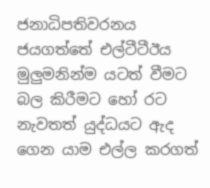ජනාධිපතිවරනය ජයගත්තේ එල්ටීටීඊය මුලුමනින්ම යටත් වීමට බල කිරීමට හෝ රට නැවතත් යුද්ධයට ඇද ගෙන යාම එල්ල කරගත්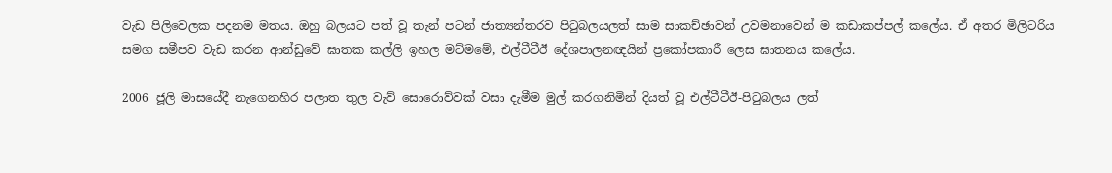වැඩ පිලිවෙලක පදනම මතය. ඔහු බලයට පත් වූ තැන් පටන් ජාත්‍යන්තරව පිටුබලයලත් සාම සාකච්ඡාවන් උවමනාවෙන් ම කඩාකප්පල් කලේය. ඒ අතර මිලිටරිය සමග සමීපව වැඩ කරන ආන්ඩුවේ ඝාතක කල්ලි ඉහල මට්මමේ, එල්ටීටීඊ දේශපාලනඥයින් ප්‍රකෝපකාරී ලෙස ඝාතනය කලේය.

2006 ජූලි මාසයේදී නැගෙනහිර පලාත තුල වැව් සොරොව්වක් වසා දැමීම මුල් කරගනිමින් දියත් වූ එල්ටීටීඊ-පිටුබලය ලත්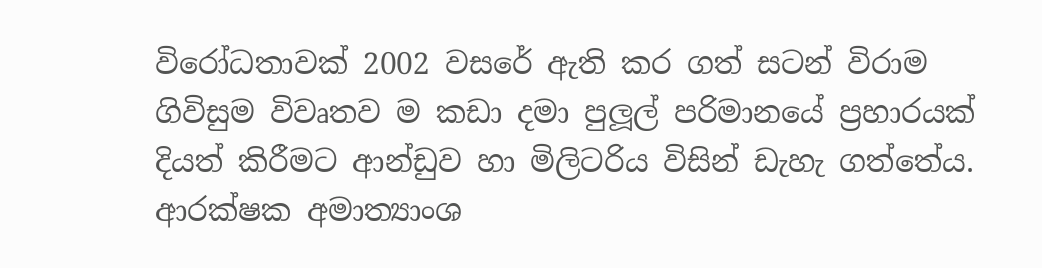විරෝධතාවක් 2002 වසරේ ඇති කර ගත් සටන් විරාම ගිවිසුම විවෘතව ම කඩා දමා පුලූල් පරිමානයේ ප්‍රහාරයක් දියත් කිරීමට ආන්ඩුව හා මිලිටරිය විසින් ඩැහැ ගත්තේය. ආරක්ෂක අමාත්‍යාංශ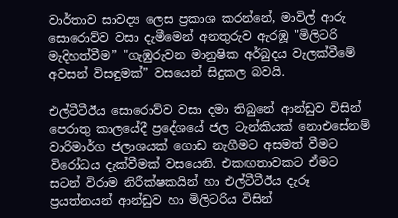වාර්තාව සාවද්‍ය ලෙස ප්‍රකාශ කරන්නේ, මාවිල් ආරු සොරොව්ව වසා දැමීමෙන් අනතුරුව ඇරඹූ "මිලිටරි මැදිහත්වීම” "ගැඹුරුවන මානුෂික අර්බුදය වැලක්වීමේ අවසන් විසඳුමක්” වසයෙන් සිදුකල බවයි.

එල්ටීටීඊය සොරොව්ව වසා දමා තිබුනේ ආන්ඩුව විසින් පෙරාතු කාලයේදී ප්‍රදේශයේ ජල ටැන්කියක් නොඑසේනම් වාරිමාර්ග ජලාශයක් ගොඩ නැගීමට අසමත් වීමට විරෝධය දැක්වීමක් වසයෙනි. එකඟතාවකට ඒමට සටන් විරාම නිරීක්ෂකයින් හා එල්ටීටීඊය දැරූ ප්‍රයත්නයන් ආන්ඩුව හා මිලිටරිය විසින්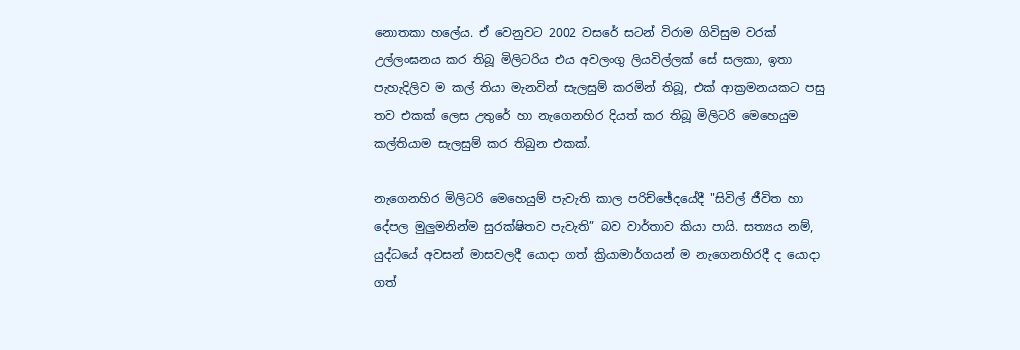නොතකා හලේය. ඒ වෙනුවට 2002 වසරේ සටන් විරාම ගිවිසුම වරක් උල්ලංඝනය කර තිබූ මිලිටරිය එය අවලංගු ලියවිල්ලක් සේ සලකා, ඉතා පැහැදිලිව ම කල් තියා මැනවින් සැලසුම් කරමින් තිබූ, එක් ආක්‍රමනයකට පසු තව එකක් ලෙස උතුරේ හා නැගෙනහිර දියත් කර තිබූ මිලිටරි මෙහෙයුම කල්තියාම සැලසුම් කර තිබුන එකක්.

නැගෙනහිර මිලිටරි මෙහෙයුම් පැවැති කාල පරිච්ඡේදයේදී "සිවිල් ජීවිත හා දේපල මුලුමනින්ම සුරක්ෂිතව පැවැති” බව වාර්තාව කියා පායි. සත්‍යය නම්, යුද්ධයේ අවසන් මාසවලදී යොදා ගත් ක්‍රියාමාර්ගයන් ම නැගෙනහිරදී ද යොදා ගත්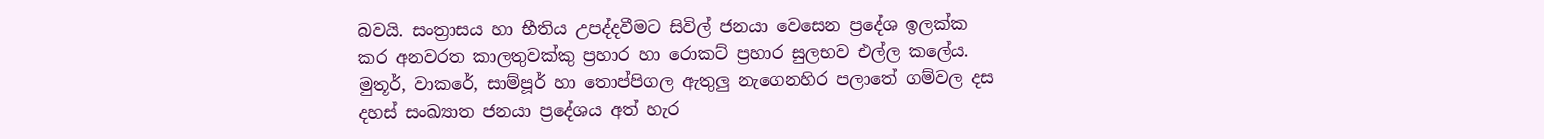බවයි. සංත්‍රාසය හා භීතිය උපද්දවීමට සිවිල් ජනයා වෙසෙන ප්‍රදේශ ඉලක්ක කර අනවරත කාලතුවක්කු ප්‍රහාර හා රොකට් ප්‍රහාර සුලභව එල්ල කලේය. මුතූර්, වාකරේ, සාම්පූර් හා තොප්පිගල ඇතුලු නැගෙනහිර පලාතේ ගම්වල දස දහස් සංඛ්‍යාත ජනයා ප්‍රදේශය අත් හැර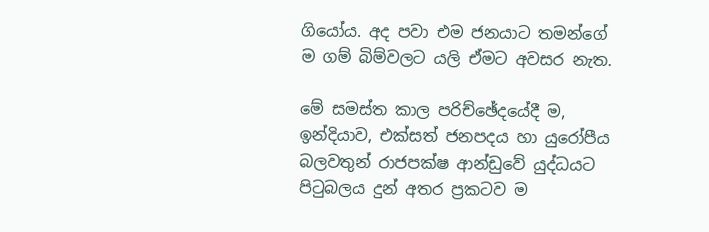ගියෝය. අද පවා එම ජනයාට තමන්ගේ ම ගම් බිම්වලට යලි ඒමට අවසර නැත.

මේ සමස්ත කාල පරිච්ඡේදයේදී ම, ඉන්දියාව, එක්සත් ජනපදය හා යුරෝපීය බලවතුන් රාජපක්ෂ ආන්ඩුවේ යුද්ධයට පිටුබලය දුන් අතර ප්‍රකටව ම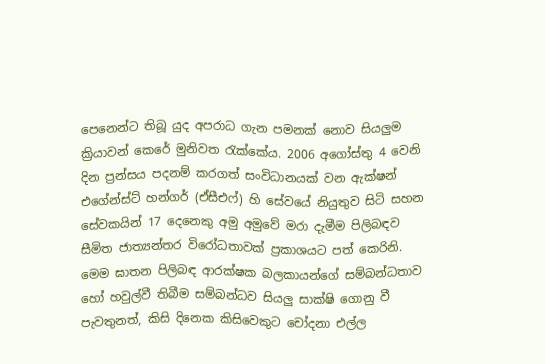පෙනෙන්ට තිබූ යුද අපරාධ ගැන පමනක් නොව සියලුම ක්‍රියාවන් කෙරේ මුනිවත රැක්කේය. 2006 අගෝස්තු 4 වෙනි දින ප්‍රන්සය පදනම් කරගත් සංවිධානයක් වන ඇක්ෂන් එගේන්ස්ට් හන්ගර් (ඒසීඑෆ්) හි සේවයේ නියුතුව සිටි සහන සේවකයින් 17 දෙනෙකු අමු අමුවේ මරා දැමීම පිලිබඳව සීමිත ජාත්‍යන්තර විරෝධතාවක් ප්‍රකාශයට පත් කෙරිනි. මෙම ඝාතන පිලිබඳ ආරක්ෂක බලකායන්ගේ සම්බන්ධතාව හෝ හවුල්වී තිබීම සම්බන්ධව සියලු සාක්ෂි ගොනු වී පැවතුනත්, කිසි දිනෙක කිසිවෙකුට චෝදනා එල්ල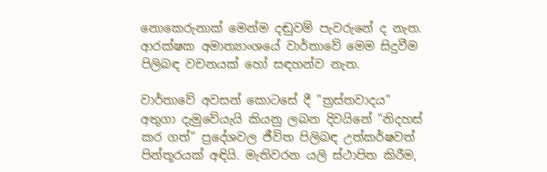නොකෙරුනාක් මෙන්ම දඬුවම් පැවරුනේ ද නැත. ආරක්ෂක අමාත්‍යාංශයේ වාර්තාවේ මෙම සිදුවීම පිලිබඳ වචනයක් හෝ සඳහන්ව නැත.

වාර්තාවේ අවසන් කොටසේ දී "ත්‍රස්තවාදය” අතුගා දැමුවේයැයි කියනු ලබන දිවයිනේ "නිදහස් කර ගත්” ප්‍රදේශවල ජීවිත පිලිබඳ උත්කර්ෂවත් පින්තූරයක් අඳියි. මැතිවරන යලි ස්ථාපිත කිරීම,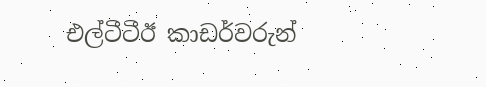එල්ටීටීඊ කාඩර්වරුන්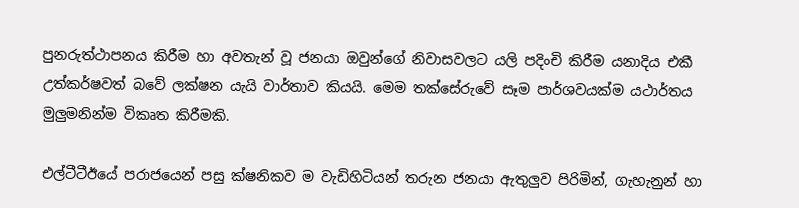පුනරුත්ථාපනය කිරීම හා අවතැන් වූ ජනයා ඔවුන්ගේ නිවාසවලට යලි පදිංචි කිරීම යනාදිය එකී උත්කර්ෂවත් බවේ ලක්ෂන යැයි වාර්තාව කියයි. මෙම තක්සේරුවේ සෑම පාර්ශවයක්ම යථාර්තය මුලුමනින්ම විකෘත කිරීමකි.

එල්ටීටීඊයේ පරාජයෙන් පසු ක්ෂනිකව ම වැඩිහිටියන් තරුන ජනයා ඇතුලුව පිරිමින්, ගැහැනුන් හා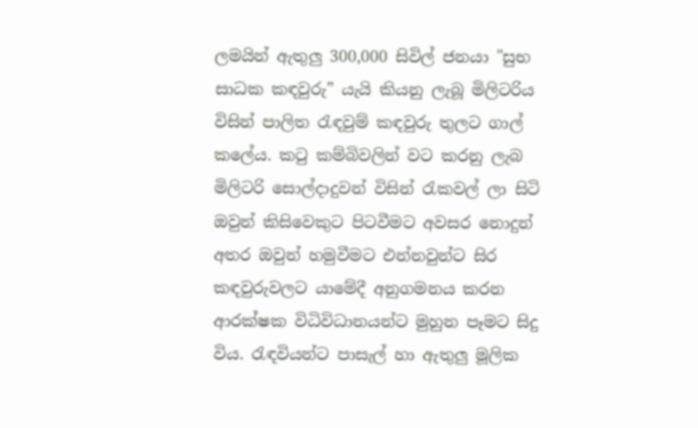ලමයින් ඇතුලු 300,000 සිවිල් ජනයා "සුභ සාධක කඳවුරු” යැයි කියනු ලැබූ මිලිටරිය විසින් පාලිත රැඳවුම් කඳවුරු තුලට ගාල් කලේය. කටු කම්බිවලින් වට කරනු ලැබ මිලිටරි සොල්දාදුවන් විසින් රැකවල් ලා සිටි ඔවුන් කිසිවෙකුට පිටවීමට අවසර නොදුන් අතර ඔවුන් හමුවීමට එන්නවුන්ට සිර කඳවුරුවලට යාමේදී අනුගමනය කරන ආරක්ෂක විධිවිධානයන්ට මුහුන පෑමට සිදු විය. රැඳවියන්ට පාසැල් හා ඇතුලු මූලික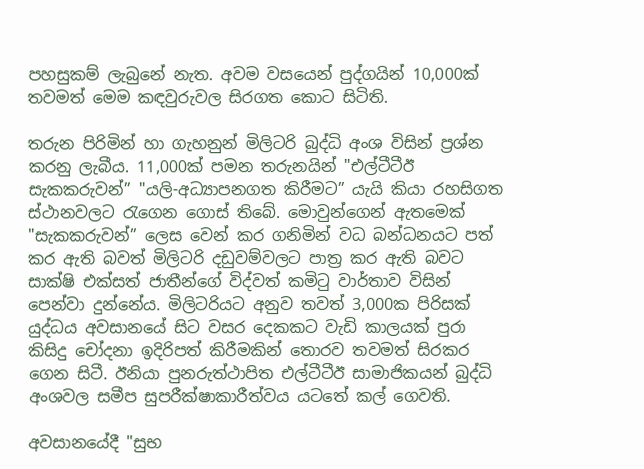පහසුකම් ලැබුනේ නැත. අවම වසයෙන් පුද්ගයින් 10,000ක් තවමත් මෙම කඳවුරුවල සිරගත කොට සිටිති.

තරුන පිරිමින් හා ගැහනුන් මිලිටරි බුද්ධි අංශ විසින් ප්‍රශ්න කරනු ලැබීය. 11,000ක් පමන තරුනයින් "එල්ටීටීඊ සැකකරුවන්” "යලි-අධ්‍යාපනගත කිරීමට” යැයි කියා රහසිගත ස්ථානවලට රැගෙන ගොස් තිබේ. මොවුන්ගෙන් ඇතමෙක් "සැකකරුවන්” ලෙස වෙන් කර ගනිමින් වධ බන්ධනයට පත් කර ඇති බවත් මිලිටරි දඩුවම්වලට පාත්‍ර කර ඇති බවට සාක්ෂි එක්සත් ජාතීන්ගේ විද්වත් කමිටු වාර්තාව විසින් පෙන්වා දුන්නේය. මිලිටරියට අනුව තවත් 3,000ක පිරිසක් යුද්ධය අවසානයේ සිට වසර දෙකකට වැඩි කාලයක් පුරා කිසිදු චෝදනා ඉදිරිපත් කිරීමකින් තොරව තවමත් සිරකර ගෙන සිටී. ඊනියා පුනරුත්ථාපිත එල්ටීටීඊ සාමාජිකයන් බුද්ධි අංශවල සමීප සුපරීක්ෂාකාරීත්වය යටතේ කල් ගෙවති.

අවසානයේදී "සුභ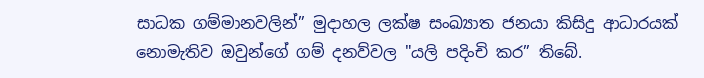සාධක ගම්මානවලින්” මුදාහල ලක්ෂ සංඛ්‍යාත ජනයා කිසිදු ආධාරයක් නොමැතිව ඔවුන්ගේ ගම් දනව්වල "යලි පදිංචි කර” තිබේ.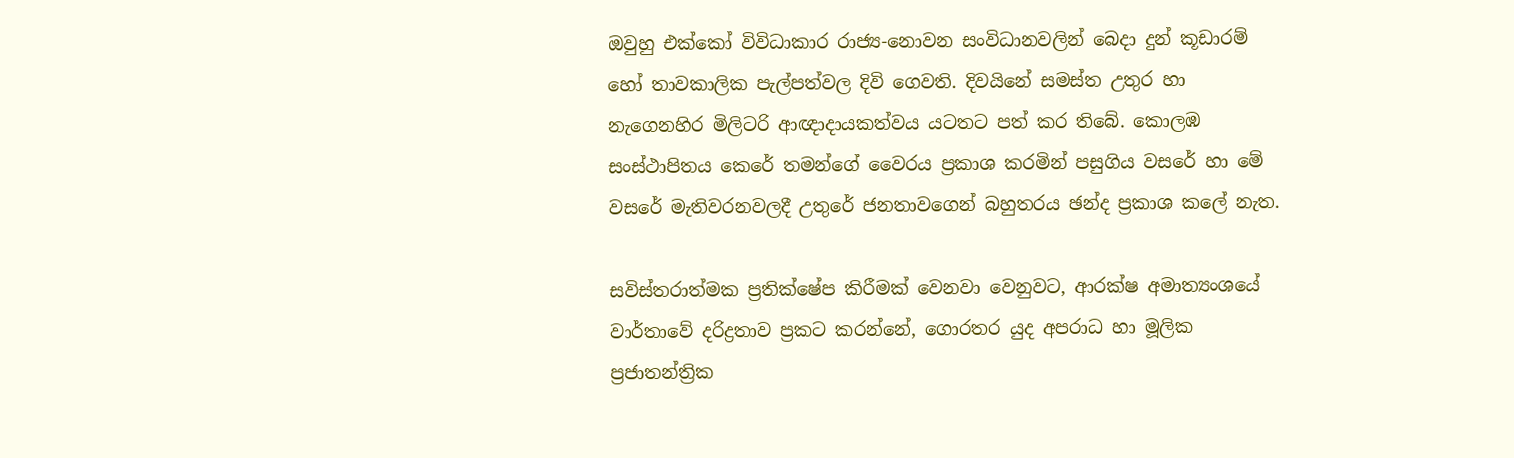ඔවුහු එක්කෝ විවිධාකාර රාජ්‍ය-නොවන සංවිධානවලින් බෙදා දුන් කූඩාරම් හෝ තාවකාලික පැල්පත්වල දිවි ගෙවති. දිවයිනේ සමස්ත උතුර හා නැගෙනහිර මිලිටරි ආඥාදායකත්වය යටතට පත් කර තිබේ. කොලඹ සංස්ථාපිතය කෙරේ තමන්ගේ වෛරය ප්‍රකාශ කරමින් පසුගිය වසරේ හා මේ වසරේ මැතිවරනවලදී උතුරේ ජනතාවගෙන් බහුතරය ඡන්ද ප්‍රකාශ කලේ නැත.

සවිස්තරාත්මක ප්‍රතික්ෂේප කිරීමක් වෙනවා වෙනුවට, ආරක්ෂ අමාත්‍යංශයේ වාර්තාවේ දරිද්‍රතාව ප්‍රකට කරන්නේ, ගොරතර යුද අපරාධ හා මූලික ප්‍රජාතන්ත්‍රික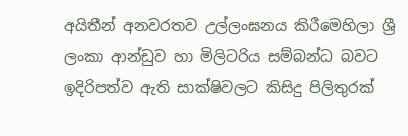අයිතීන් අනවරතව උල්ලංඝනය කිරීමෙහිලා ශ්‍රී ලංකා ආන්ඩුව හා මිලිටරිය සම්බන්ධ බවට ඉදිරිපත්ව ඇති සාක්ෂිවලට කිසිදු පිලිතුරක්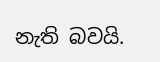නැති බවයි.